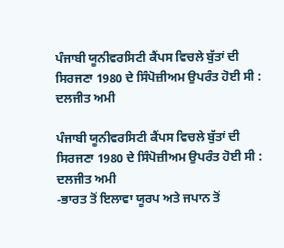ਪੰਜਾਬੀ ਯੂਨੀਵਰਸਿਟੀ ਕੈਂਪਸ ਵਿਚਲੇ ਬੁੱਤਾਂ ਦੀ ਸਿਰਜਣਾ 1980 ਦੇ ਸਿੰਪੋਜ਼ੀਅਮ ਉਪਰੰਤ ਹੋਈ ਸੀ : ਦਲਜੀਤ ਅਮੀ

ਪੰਜਾਬੀ ਯੂਨੀਵਰਸਿਟੀ ਕੈਂਪਸ ਵਿਚਲੇ ਬੁੱਤਾਂ ਦੀ ਸਿਰਜਣਾ 1980 ਦੇ ਸਿੰਪੋਜ਼ੀਅਮ ਉਪਰੰਤ ਹੋਈ ਸੀ : ਦਲਜੀਤ ਅਮੀ
-ਭਾਰਤ ਤੋਂ ਇਲਾਵਾ ਯੂਰਪ ਅਤੇ ਜਪਾਨ ਤੋਂ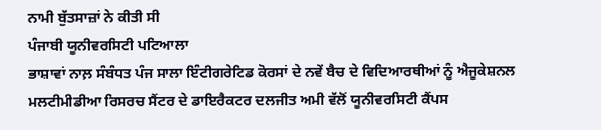ਨਾਮੀ ਬੁੱਤਸਾਜ਼ਾਂ ਨੇ ਕੀਤੀ ਸੀ
ਪੰਜਾਬੀ ਯੂਨੀਵਰਸਿਟੀ ਪਟਿਆਲਾ
ਭਾਸ਼ਾਵਾਂ ਨਾਲ਼ ਸੰਬੰਧਤ ਪੰਜ ਸਾਲਾ ਇੰਟੀਗਰੇਟਿਡ ਕੋਰਸਾਂ ਦੇ ਨਵੇਂ ਬੈਚ ਦੇ ਵਿਦਿਆਰਥੀਆਂ ਨੂੰ ਐਜੂਕੇਸ਼ਨਲ ਮਲਟੀਮੀਡੀਆ ਰਿਸਰਚ ਸੈਂਟਰ ਦੇ ਡਾਇਰੈਕਟਰ ਦਲਜੀਤ ਅਮੀ ਵੱਲੋਂ ਯੂਨੀਵਰਸਿਟੀ ਕੈਂਪਸ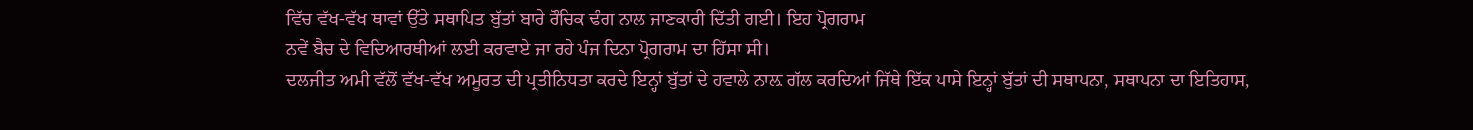ਵਿੱਚ ਵੱਖ-ਵੱਖ ਥਾਵਾਂ ਉੱਤੇ ਸਥਾਪਿਤ ਬੁੱਤਾਂ ਬਾਰੇ ਰੌਚਿਕ ਢੰਗ ਨਾਲ ਜਾਣਕਾਰੀ ਦਿੱਤੀ ਗਈ। ਇਹ ਪ੍ਰੋਗਰਾਮ
ਨਵੇਂ ਬੈਚ ਦੇ ਵਿਦਿਆਰਥੀਆਂ ਲਈ ਕਰਵਾਏ ਜਾ ਰਹੇ ਪੰਜ ਦਿਨਾ ਪ੍ਰੋਗਰਾਮ ਦਾ ਹਿੱਸਾ ਸੀ।
ਦਲਜੀਤ ਅਮੀ ਵੱਲੋਂ ਵੱਖ-ਵੱਖ ਅਮੂਰਤ ਦੀ ਪ੍ਰਤੀਨਿਧਤਾ ਕਰਦੇ ਇਨ੍ਹਾਂ ਬੁੱਤਾਂ ਦੇ ਹਵਾਲੇ ਨਾਲ਼ ਗੱਲ ਕਰਦਿਆਂ ਜਿੱਥੇ ਇੱਕ ਪਾਸੇ ਇਨ੍ਹਾਂ ਬੁੱਤਾਂ ਦੀ ਸਥਾਪਨਾ, ਸਥਾਪਨਾ ਦਾ ਇਤਿਹਾਸ,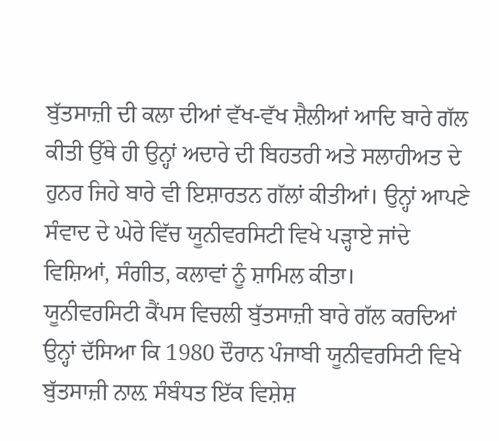ਬੁੱਤਸਾਜ਼ੀ ਦੀ ਕਲਾ ਦੀਆਂ ਵੱਖ-ਵੱਖ ਸ਼ੈਲੀਆਂ ਆਦਿ ਬਾਰੇ ਗੱਲ ਕੀਤੀ ਉੱਥੇ ਹੀ ਉਨ੍ਹਾਂ ਅਦਾਰੇ ਦੀ ਬਿਹਤਰੀ ਅਤੇ ਸਲਾਹੀਅਤ ਦੇ ਹੁਨਰ ਜਿਹੇ ਬਾਰੇ ਵੀ ਇਸ਼ਾਰਤਨ ਗੱਲਾਂ ਕੀਤੀਆਂ। ਉਨ੍ਹਾਂ ਆਪਣੇ ਸੰਵਾਦ ਦੇ ਘੇਰੇ ਵਿੱਚ ਯੂਨੀਵਰਸਿਟੀ ਵਿਖੇ ਪੜ੍ਹਾਏ ਜਾਂਦੇ ਵਿਸ਼ਿਆਂ, ਸੰਗੀਤ, ਕਲਾਵਾਂ ਨੂੰ ਸ਼ਾਮਿਲ ਕੀਤਾ।
ਯੂਨੀਵਰਸਿਟੀ ਕੈਂਪਸ ਵਿਚਲੀ ਬੁੱਤਸਾਜ਼ੀ ਬਾਰੇ ਗੱਲ ਕਰਦਿਆਂ ਉਨ੍ਹਾਂ ਦੱਸਿਆ ਕਿ 1980 ਦੌਰਾਨ ਪੰਜਾਬੀ ਯੂਨੀਵਰਸਿਟੀ ਵਿਖੇ ਬੁੱਤਸਾਜ਼ੀ ਨਾਲ਼ ਸੰਬੰਧਤ ਇੱਕ ਵਿਸ਼ੇਸ਼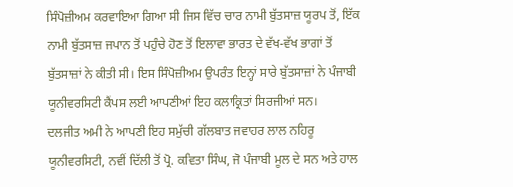ਸਿੰਪੋਜ਼ੀਅਮ ਕਰਵਾਇਆ ਗਿਆ ਸੀ ਜਿਸ ਵਿੱਚ ਚਾਰ ਨਾਮੀ ਬੁੱਤਸਾਜ਼ ਯੂਰਪ ਤੋਂ, ਇੱਕ ਨਾਮੀ ਬੁੱਤਸਾਜ਼ ਜਪਾਨ ਤੋਂ ਪਹੁੰਚੇ ਹੋਣ ਤੋਂ ਇਲਾਵਾ ਭਾਰਤ ਦੇ ਵੱਖ-ਵੱਖ ਭਾਗਾਂ ਤੋਂ ਬੁੱਤਸਾਜ਼ਾਂ ਨੇ ਕੀਤੀ ਸੀ। ਇਸ ਸਿੰਪੋਜ਼ੀਅਮ ਉਪਰੰਤ ਇਨ੍ਹਾਂ ਸਾਰੇ ਬੁੱਤਸਾਜ਼ਾਂ ਨੇ ਪੰਜਾਬੀ ਯੂਨੀਵਰਸਿਟੀ ਕੈਂਪਸ ਲਈ ਆਪਣੀਆਂ ਇਹ ਕਲਾਕ੍ਰਿਤਾਂ ਸਿਰਜੀਆਂ ਸਨ।
ਦਲਜੀਤ ਅਮੀ ਨੇ ਆਪਣੀ ਇਹ ਸਮੁੱਚੀ ਗੱਲਬਾਤ ਜਵਾਹਰ ਲਾਲ ਨਹਿਰੂ ਯੂਨੀਵਰਸਿਟੀ, ਨਵੀਂ ਦਿੱਲੀ ਤੋਂ ਪ੍ਰੋ. ਕਵਿਤਾ ਸਿੰਘ, ਜੋ ਪੰਜਾਬੀ ਮੂਲ ਦੇ ਸਨ ਅਤੇ ਹਾਲ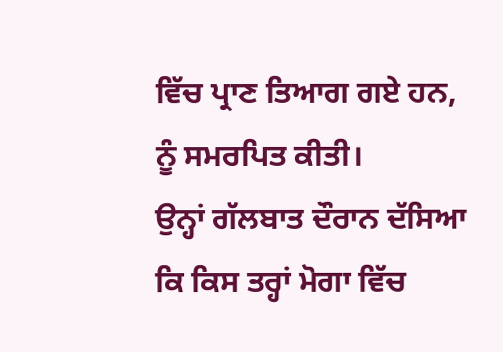ਵਿੱਚ ਪ੍ਰਾਣ ਤਿਆਗ ਗਏ ਹਨ, ਨੂੰ ਸਮਰਪਿਤ ਕੀਤੀ।
ਉਨ੍ਹਾਂ ਗੱਲਬਾਤ ਦੌਰਾਨ ਦੱਸਿਆ ਕਿ ਕਿਸ ਤਰ੍ਹਾਂ ਮੋਗਾ ਵਿੱਚ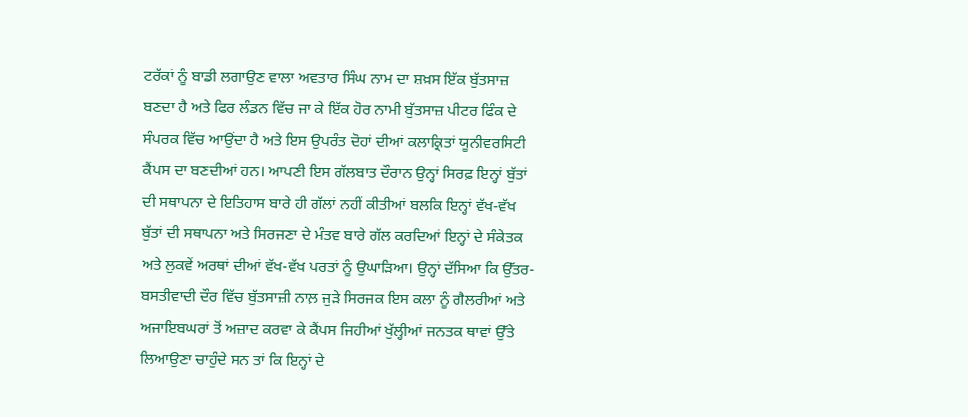ਟਰੱਕਾਂ ਨੂੰ ਬਾਡੀ ਲਗਾਉਣ ਵਾਲਾ ਅਵਤਾਰ ਸਿੰਘ ਨਾਮ ਦਾ ਸ਼ਖ਼ਸ ਇੱਕ ਬੁੱਤਸਾਜ਼ ਬਣਦਾ ਹੈ ਅਤੇ ਫਿਰ ਲੰਡਨ ਵਿੱਚ ਜਾ ਕੇ ਇੱਕ ਹੋਰ ਨਾਮੀ ਬੁੱਤਸਾਜ਼ ਪੀਟਰ ਫਿੰਕ ਦੇ ਸੰਪਰਕ ਵਿੱਚ ਆਉਂਦਾ ਹੈ ਅਤੇ ਇਸ ਉਪਰੰਤ ਦੋਹਾਂ ਦੀਆਂ ਕਲਾਕ੍ਰਿਤਾਂ ਯੂਨੀਵਰਸਿਟੀ ਕੈਂਪਸ ਦਾ ਬਣਦੀਆਂ ਹਨ। ਆਪਣੀ ਇਸ ਗੱਲਬਾਤ ਦੌਰਾਨ ਉਨ੍ਹਾਂ ਸਿਰਫ਼ ਇਨ੍ਹਾਂ ਬੁੱਤਾਂ ਦੀ ਸਥਾਪਨਾ ਦੇ ਇਤਿਹਾਸ ਬਾਰੇ ਹੀ ਗੱਲਾਂ ਨਹੀਂ ਕੀਤੀਆਂ ਬਲਕਿ ਇਨ੍ਹਾਂ ਵੱਖ-ਵੱਖ ਬੁੱਤਾਂ ਦੀ ਸਥਾਪਨਾ ਅਤੇ ਸਿਰਜਣਾ ਦੇ ਮੰਤਵ ਬਾਰੇ ਗੱਲ ਕਰਦਿਆਂ ਇਨ੍ਹਾਂ ਦੇ ਸੰਕੇਤਕ ਅਤੇ ਲੁਕਵੇਂ ਅਰਥਾਂ ਦੀਆਂ ਵੱਖ-ਵੱਖ ਪਰਤਾਂ ਨੂੰ ਉਘਾੜਿਆ। ਉਨ੍ਹਾਂ ਦੱਸਿਆ ਕਿ ਉੱਤਰ-ਬਸਤੀਵਾਦੀ ਦੌਰ ਵਿੱਚ ਬੁੱਤਸਾਜ਼ੀ ਨਾਲ਼ ਜੁੜੇ ਸਿਰਜਕ ਇਸ ਕਲਾ ਨੂੰ ਗੈਲਰੀਆਂ ਅਤੇ ਅਜਾਇਬਘਰਾਂ ਤੋਂ ਅਜ਼ਾਦ ਕਰਵਾ ਕੇ ਕੈਂਪਸ ਜਿਹੀਆਂ ਖੁੱਲ੍ਹੀਆਂ ਜਨਤਕ ਥਾਵਾਂ ਉੱਤੇ ਲਿਆਉਣਾ ਚਾਹੁੰਦੇ ਸਨ ਤਾਂ ਕਿ ਇਨ੍ਹਾਂ ਦੇ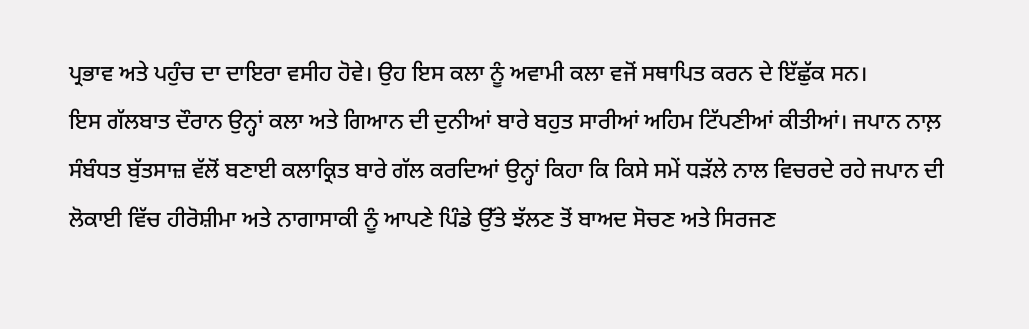ਪ੍ਰਭਾਵ ਅਤੇ ਪਹੁੰਚ ਦਾ ਦਾਇਰਾ ਵਸੀਹ ਹੋਵੇ। ਉਹ ਇਸ ਕਲਾ ਨੂੰ ਅਵਾਮੀ ਕਲਾ ਵਜੋਂ ਸਥਾਪਿਤ ਕਰਨ ਦੇ ਇੱਛੁੱਕ ਸਨ।
ਇਸ ਗੱਲਬਾਤ ਦੌਰਾਨ ਉਨ੍ਹਾਂ ਕਲਾ ਅਤੇ ਗਿਆਨ ਦੀ ਦੁਨੀਆਂ ਬਾਰੇ ਬਹੁਤ ਸਾਰੀਆਂ ਅਹਿਮ ਟਿੱਪਣੀਆਂ ਕੀਤੀਆਂ। ਜਪਾਨ ਨਾਲ਼ ਸੰਬੰਧਤ ਬੁੱਤਸਾਜ਼ ਵੱਲੋਂ ਬਣਾਈ ਕਲਾਕ੍ਰਿਤ ਬਾਰੇ ਗੱਲ ਕਰਦਿਆਂ ਉਨ੍ਹਾਂ ਕਿਹਾ ਕਿ ਕਿਸੇ ਸਮੇਂ ਧੜੱਲੇ ਨਾਲ ਵਿਚਰਦੇ ਰਹੇ ਜਪਾਨ ਦੀ ਲੋਕਾਈ ਵਿੱਚ ਹੀਰੋਸ਼ੀਮਾ ਅਤੇ ਨਾਗਾਸਾਕੀ ਨੂੰ ਆਪਣੇ ਪਿੰਡੇ ਉੱਤੇ ਝੱਲਣ ਤੋਂ ਬਾਅਦ ਸੋਚਣ ਅਤੇ ਸਿਰਜਣ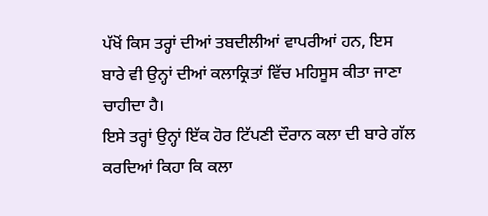ਪੱਖੋਂ ਕਿਸ ਤਰ੍ਹਾਂ ਦੀਆਂ ਤਬਦੀਲੀਆਂ ਵਾਪਰੀਆਂ ਹਨ, ਇਸ ਬਾਰੇ ਵੀ ਉਨ੍ਹਾਂ ਦੀਆਂ ਕਲਾਕ੍ਰਿਤਾਂ ਵਿੱਚ ਮਹਿਸੂਸ ਕੀਤਾ ਜਾਣਾ ਚਾਹੀਦਾ ਹੈ।
ਇਸੇ ਤਰ੍ਹਾਂ ਉਨ੍ਹਾਂ ਇੱਕ ਹੋਰ ਟਿੱਪਣੀ ਦੌਰਾਨ ਕਲਾ ਦੀ ਬਾਰੇ ਗੱਲ ਕਰਦਿਆਂ ਕਿਹਾ ਕਿ ਕਲਾ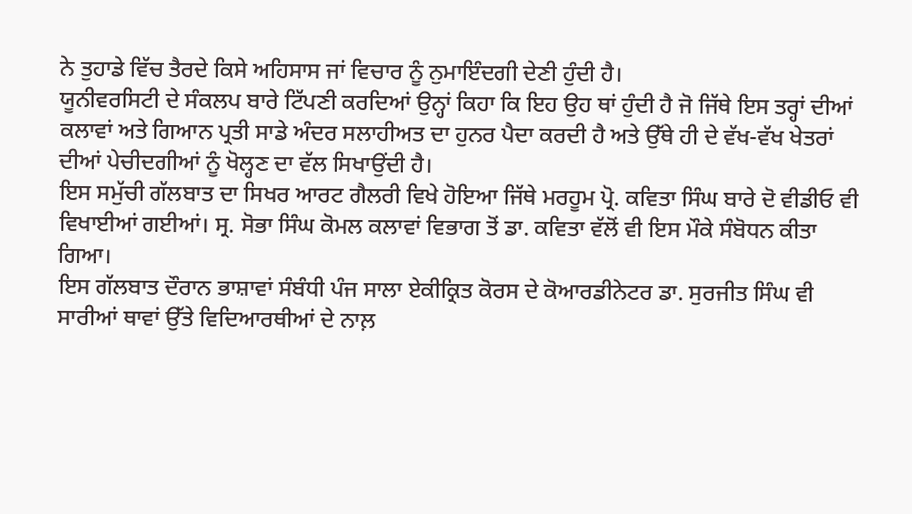ਨੇ ਤੁਹਾਡੇ ਵਿੱਚ ਤੈਰਦੇ ਕਿਸੇ ਅਹਿਸਾਸ ਜਾਂ ਵਿਚਾਰ ਨੂੰ ਨੁਮਾਇੰਦਗੀ ਦੇਣੀ ਹੁੰਦੀ ਹੈ।
ਯੂਨੀਵਰਸਿਟੀ ਦੇ ਸੰਕਲਪ ਬਾਰੇ ਟਿੱਪਣੀ ਕਰਦਿਆਂ ਉਨ੍ਹਾਂ ਕਿਹਾ ਕਿ ਇਹ ਉਹ ਥਾਂ ਹੁੰਦੀ ਹੈ ਜੋ ਜਿੱਥੇ ਇਸ ਤਰ੍ਹਾਂ ਦੀਆਂ ਕਲਾਵਾਂ ਅਤੇ ਗਿਆਨ ਪ੍ਰਤੀ ਸਾਡੇ ਅੰਦਰ ਸਲਾਹੀਅਤ ਦਾ ਹੁਨਰ ਪੈਦਾ ਕਰਦੀ ਹੈ ਅਤੇ ਉੱਥੇ ਹੀ ਦੇ ਵੱਖ-ਵੱਖ ਖੇਤਰਾਂ ਦੀਆਂ ਪੇਚੀਦਗੀਆਂ ਨੂੰ ਖੋਲ੍ਹਣ ਦਾ ਵੱਲ ਸਿਖਾਉਂਦੀ ਹੈ।
ਇਸ ਸਮੁੱਚੀ ਗੱਲਬਾਤ ਦਾ ਸਿਖਰ ਆਰਟ ਗੈਲਰੀ ਵਿਖੇ ਹੋਇਆ ਜਿੱਥੇ ਮਰਹੂਮ ਪ੍ਰੋ. ਕਵਿਤਾ ਸਿੰਘ ਬਾਰੇ ਦੋ ਵੀਡੀਓ ਵੀ ਵਿਖਾਈਆਂ ਗਈਆਂ। ਸ੍ਰ. ਸੋਭਾ ਸਿੰਘ ਕੋਮਲ ਕਲਾਵਾਂ ਵਿਭਾਗ ਤੋਂ ਡਾ. ਕਵਿਤਾ ਵੱਲੋਂ ਵੀ ਇਸ ਮੌਕੇ ਸੰਬੋਧਨ ਕੀਤਾ ਗਿਆ।
ਇਸ ਗੱਲਬਾਤ ਦੌਰਾਨ ਭਾਸ਼ਾਵਾਂ ਸੰਬੰਧੀ ਪੰਜ ਸਾਲਾ ਏਕੀਕ੍ਰਿਤ ਕੋਰਸ ਦੇ ਕੋਆਰਡੀਨੇਟਰ ਡਾ. ਸੁਰਜੀਤ ਸਿੰਘ ਵੀ ਸਾਰੀਆਂ ਥਾਵਾਂ ਉੱਤੇ ਵਿਦਿਆਰਥੀਆਂ ਦੇ ਨਾਲ਼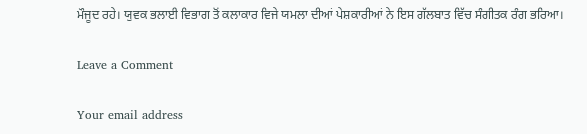ਮੌਜੂਦ ਰਹੇ। ਯੁਵਕ ਭਲਾਈ ਵਿਭਾਗ ਤੋਂ ਕਲਾਕਾਰ ਵਿਜੇ ਯਮਲਾ ਦੀਆਂ ਪੇਸ਼ਕਾਰੀਆਂ ਨੇ ਇਸ ਗੱਲਬਾਤ ਵਿੱਚ ਸੰਗੀਤਕ ਰੰਗ ਭਰਿਆ।

Leave a Comment

Your email address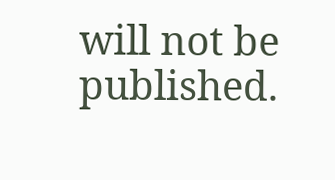will not be published.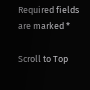Required fields are marked *

Scroll to Top